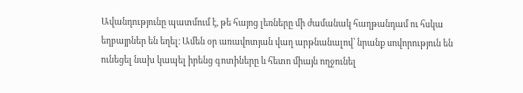Ավանդությունը պատմում է, թե հայոց լեռները մի ժամանակ հաղթանդամ ու հսկա եղբայրներ են եղել։ Ամեն օր առավոտյան վաղ արթնանալով՝ նրանք սովորություն են ունեցել նախ կապել իրենց գոտիները և հետո միայն ողջունել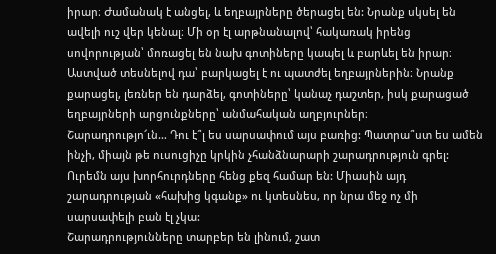իրար։ Ժամանակ է անցել, և եղբայրները ծերացել են: Նրանք սկսել են ավելի ուշ վեր կենալ։ Մի օր էլ արթնանալով՝ հակառակ իրենց սովորության՝ մոռացել են նախ գոտիները կապել և բարևել են իրար։ Աստված տեսնելով դա՝ բարկացել է ու պատժել եղբայրներին։ Նրանք քարացել, լեռներ են դարձել, գոտիները՝ կանաչ դաշտեր, իսկ քարացած եղբայրների արցունքները՝ անմահական աղբյուրներ։
Շարադրությո՜ւն… Դու է՞լ ես սարսափում այս բառից: Պատրա՞ստ ես ամեն ինչի, միայն թե ուսուցիչը կրկին չհանձնարարի շարադրություն գրել: Ուրեմն այս խորհուրդները հենց քեզ համար են: Միասին այդ շարադրության «հախից կգանք» ու կտեսնես, որ նրա մեջ ոչ մի սարսափելի բան էլ չկա:
Շարադրությունները տարբեր են լինում, շատ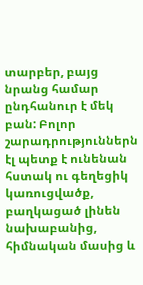տարբեր, բայց նրանց համար ընդհանուր է մեկ բան: Բոլոր շարադրություններն էլ պետք է ունենան հստակ ու գեղեցիկ կառուցվածք, բաղկացած լինեն նախաբանից, հիմնական մասից և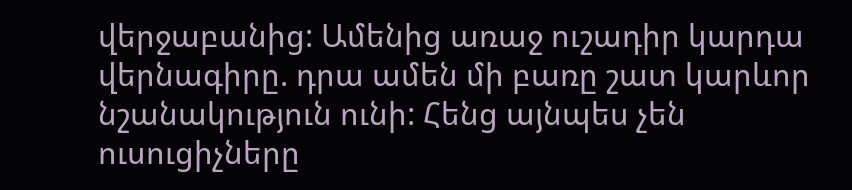վերջաբանից: Ամենից առաջ ուշադիր կարդա վերնագիրը. դրա ամեն մի բառը շատ կարևոր նշանակություն ունի: Հենց այնպես չեն ուսուցիչները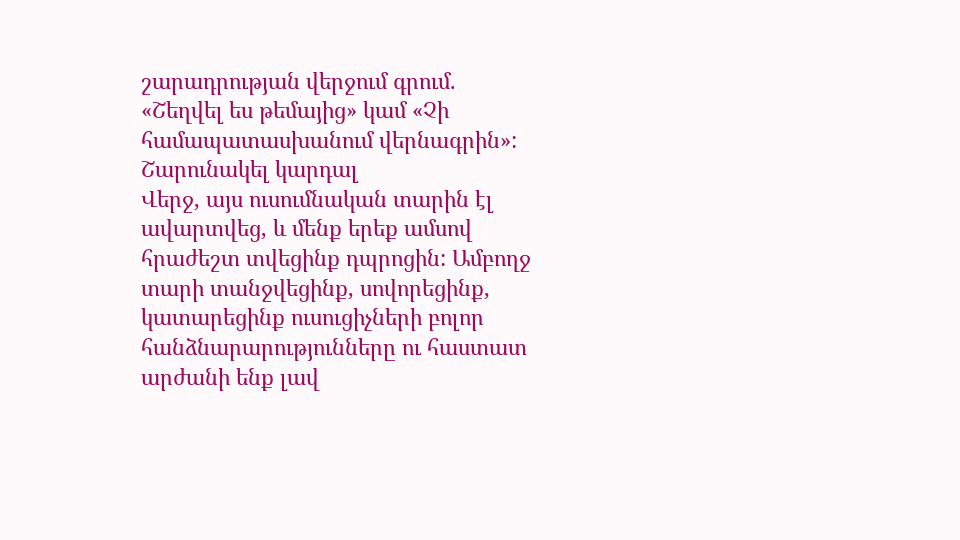շարադրության վերջում գրում. «Շեղվել ես թեմայից» կամ «Չի համապատասխանում վերնագրին»:
Շարունակել կարդալ
Վերջ, այս ուսումնական տարին էլ ավարտվեց, և մենք երեք ամսով հրաժեշտ տվեցինք դպրոցին: Ամբողջ տարի տանջվեցինք, սովորեցինք, կատարեցինք ուսուցիչների բոլոր հանձնարարությունները ու հաստատ արժանի ենք լավ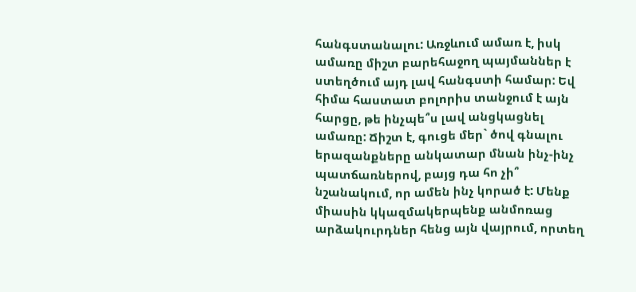հանգստանալու: Առջևում ամառ է, իսկ ամառը միշտ բարեհաջող պայմաններ է ստեղծում այդ լավ հանգստի համար: Եվ հիմա հաստատ բոլորիս տանջում է այն հարցը, թե ինչպե՞ս լավ անցկացնել ամառը: Ճիշտ է, գուցե մեր` ծով գնալու երազանքները անկատար մնան ինչ-ինչ պատճառներով, բայց դա հո չի՞ նշանակում, որ ամեն ինչ կորած է: Մենք միասին կկազմակերպենք անմոռաց արձակուրդներ հենց այն վայրում, որտեղ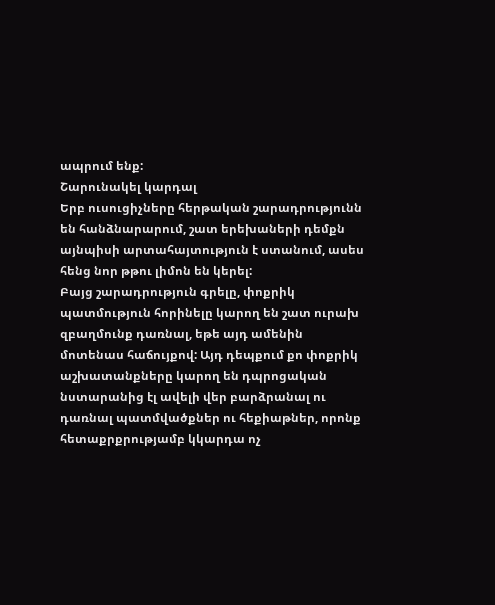ապրում ենք:
Շարունակել կարդալ
Երբ ուսուցիչները հերթական շարադրությունն են հանձնարարում, շատ երեխաների դեմքն այնպիսի արտահայտություն է ստանում, ասես հենց նոր թթու լիմոն են կերել:
Բայց շարադրություն գրելը, փոքրիկ պատմություն հորինելը կարող են շատ ուրախ զբաղմունք դառնալ, եթե այդ ամենին մոտենաս հաճույքով: Այդ դեպքում քո փոքրիկ աշխատանքները կարող են դպրոցական նստարանից էլ ավելի վեր բարձրանալ ու դառնալ պատմվածքներ ու հեքիաթներ, որոնք հետաքրքրությամբ կկարդա ոչ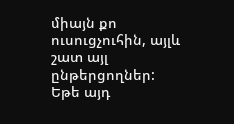միայն քո ուսուցչուհին, այլև շատ այլ ընթերցողներ: Եթե այդ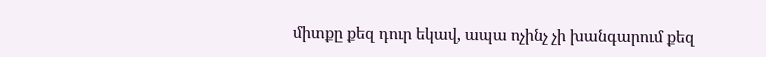միտքը քեզ դուր եկավ, ապա ոչինչ չի խանգարում քեզ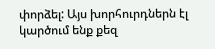փորձել: Այս խորհուրդներն էլ կարծում ենք քեզ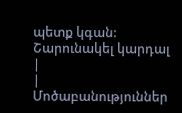պետք կգան: Շարունակել կարդալ
|
|
Մոծաբանություններ